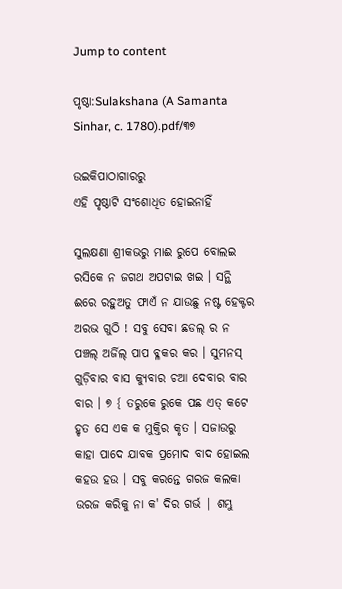Jump to content

ପୃଷ୍ଠା:Sulakshana (A Samanta Sinhar, c. 1780).pdf/୩୭

ଉଇକିପାଠାଗାର‌ରୁ
ଏହି ପୃଷ୍ଠାଟି ସଂଶୋଧିତ ହୋଇନାହିଁ

ସୁଲକ୍ଷଣା ଶ୍ରୀକଭରୁ ମାଈ ରୁପେ ବୋଲଇ ରସିକେ ନ ଜଗଥ ଅପଟାଇ ଖଇ । ସନ୍ଥି ଈରେ ରହୁଅତୁ ଫାଏଁ ନ ଯାଉଛୁ ନଷ୍ଟ ହେକ୍ଟର ଅରଭ ଗୁଠି ! ସବୁ ସେବା ଛଡଲ୍ ର ନ ପଞ୍ଚଲ୍ ଅର୍ଜିଲ୍ ପାପ ବ୍ଳକର କର । ସୁମନସ୍ ଗୁଡ଼ିବାର ବାସ କ୍ୟୁବାର ଚଆ ଦେବାର ବାର ବାର । ୭ { ତରୁକେ ରୁକେ ପଛ ଏତ୍ କଟେ ହୃତ ସେ ଏକ କ ମୁକ୍ତିର କୃତ । ସଜାଉରୁ କାହା ପାଦେ ଯାବକ ପ୍ରମୋଦ ବାଦ ହୋଇଲ କହଉ ହଉ । ସବୁ କରନ୍ତେ ଗରଜ କଲକା ଉରଜ କରିକୁ ନା କ' ଦିର ଗର୍ଭ | ଶମ୍ଭୁ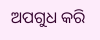ଅପଗୁଧ କରି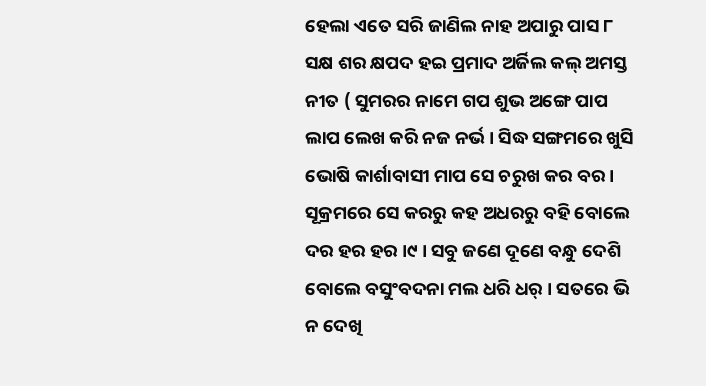ହେଲା ଏତେ ସରି ଜାଣିଲ ନାହ ଅପାରୁ ପାସ ୮ ସକ୍ଷ ଶର କ୍ଷପଦ ହଇ ପ୍ରମାଦ ଅର୍ଜିଲ କଲ୍ ଅମସ୍ତ ନୀତ ( ସୁମରର ନାମେ ଗପ ଶୁଭ ଅଙ୍ଗେ ପାପ ଲାପ ଲେଖ କରି ନଜ ନର୍ଭ । ସିଦ୍ଧ ସଙ୍ଗମରେ ଖୁସି ଭୋଷି କାର୍ଶାବାସୀ ମାପ ସେ ଚରୁଖ କର ବର । ସୂକ୍ରମରେ ସେ କରରୁ କହ ଅଧରରୁ ବହି ବୋଲେ ଦର ହର ହର ।୯ । ସବୁ ଜଣେ ଦୂଣେ ବନ୍ଧୁ ଦେଶି ବୋଲେ ବସୁଂବଦନା ମଲ ଧରି ଧର୍ । ସତରେ ଭି ନ ଦେଖି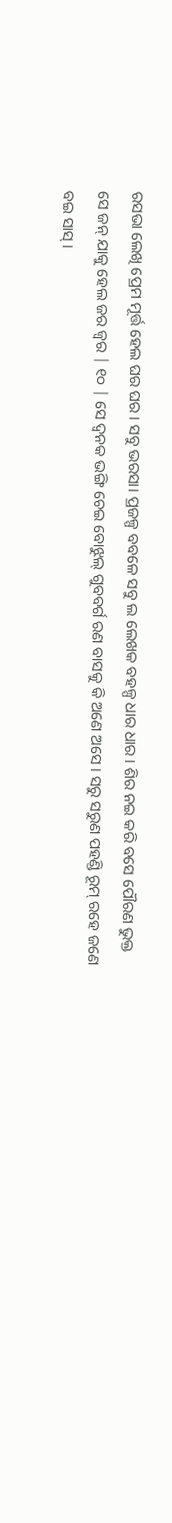ରସଭା ଲେଖି ପ୍ରେମ ମୂର୍ତ୍ତ ହେଲ ଘର ଘର । ସବୁ ଭରସା। ପ୍ରଜଳ୍ପ ବବଳେ ସବୁ ଲ ଲେଖକ ବହଳ୍ପ ଧାର ଧାର । ଶିର ନଇ କରି ବସେ ପୌରଣ ଭୁକ୍ତ ସେ ଜନ୍ ଯାକୁ ହେଲ ଜର ଜ୍ଵର | ୧୦ | ସେ ଦ୍ଵନକ ଭଙ୍ଗି ଚେଇ ବୋଝୁଲ୍ ଗୁବବର୍ଗ ରଣ ବାସକୁ କି ଅଣେ ଅସେ । ସରୁ ସରୁଣ ପହଣ୍ଡି ରୂମ୍ ରହେ ଜଣେ ବଇ ସାସ୍ ।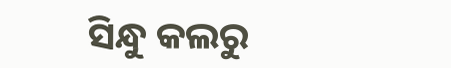ସିନ୍ଧୁ କଲରୁ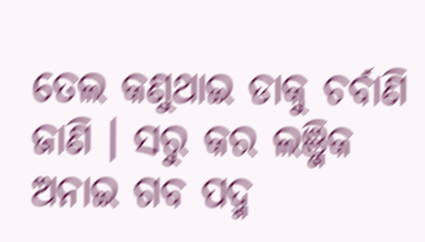ତେଲ କଣୁଥାଇ ଡାକୁ ଚର୍ବାଣି ଜାଣି । ସରୁ କର ଲଞ୍ଜିକ ଅନାଇ ଗବ ପଦ୍ମ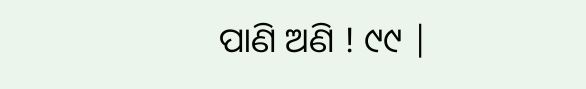ପାଣି ଅଣି ! ୯୯ |